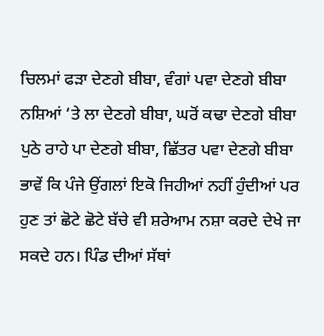ਚਿਲਮਾਂ ਫੜਾ ਦੇਣਗੇ ਬੀਬਾ, ਵੰਗਾਂ ਪਵਾ ਦੇਣਗੇ ਬੀਬਾ
ਨਸ਼ਿਆਂ ‘ਤੇ ਲਾ ਦੇਣਗੇ ਬੀਬਾ, ਘਰੋਂ ਕਢਾ ਦੇਣਗੇ ਬੀਬਾ
ਪੁਠੇ ਰਾਹੇ ਪਾ ਦੇਣਗੇ ਬੀਬਾ, ਛਿੱਤਰ ਪਵਾ ਦੇਣਗੇ ਬੀਬਾ
ਭਾਵੇਂ ਕਿ ਪੰਜੇ ਉਂਗਲਾਂ ਇਕੋ ਜਿਹੀਆਂ ਨਹੀਂ ਹੁੰਦੀਆਂ ਪਰ ਹੁਣ ਤਾਂ ਛੋਟੇ ਛੋਟੇ ਬੱਚੇ ਵੀ ਸ਼ਰੇਆਮ ਨਸ਼ਾ ਕਰਦੇ ਦੇਖੇ ਜਾ ਸਕਦੇ ਹਨ। ਪਿੰਡ ਦੀਆਂ ਸੱਥਾਂ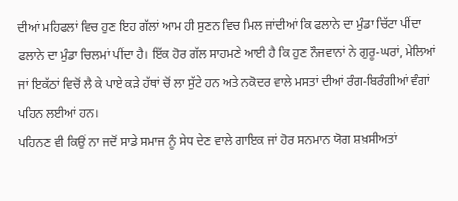ਦੀਆਂ ਮਹਿਫਲਾਂ ਵਿਚ ਹੁਣ ਇਹ ਗੱਲਾਂ ਆਮ ਹੀ ਸੁਣਨ ਵਿਚ ਮਿਲ ਜਾਂਦੀਆਂ ਕਿ ਫਲਾਨੇ ਦਾ ਮੁੰਡਾ ਚਿੱਟਾ ਪੀਂਦਾ ਫਲਾਨੇ ਦਾ ਮੁੰਡਾ ਚਿਲਮਾਂ ਪੀਂਦਾ ਹੈ। ਇੱਕ ਹੋਰ ਗੱਲ ਸਾਹਮਣੇ ਆਈ ਹੈ ਕਿ ਹੁਣ ਨੌਜਵਾਨਾਂ ਨੇ ਗੁਰੂ-ਘਰਾਂ, ਮੇਲਿਆਂ ਜਾਂ ਇਕੱਠਾਂ ਵਿਚੋਂ ਲੈ ਕੇ ਪਾਏ ਕੜੇ ਹੱਥਾਂ ਚੋਂ ਲਾ ਸੁੱਟੇ ਹਨ ਅਤੇ ਨਕੋਦਰ ਵਾਲੇ ਮਸਤਾਂ ਦੀਆਂ ਰੰਗ-ਬਿਰੰਗੀਆਂ ਵੰਗਾਂ ਪਹਿਨ ਲਈਆਂ ਹਨ।
ਪਹਿਨਣ ਵੀ ਕਿਉਂ ਨਾ ਜਦੋਂ ਸਾਡੇ ਸਮਾਜ ਨੂੰ ਸੇਧ ਦੇਣ ਵਾਲੇ ਗਾਇਕ ਜਾਂ ਹੋਰ ਸਨਮਾਨ ਯੋਗ ਸ਼ਖ਼ਸੀਅਤਾਂ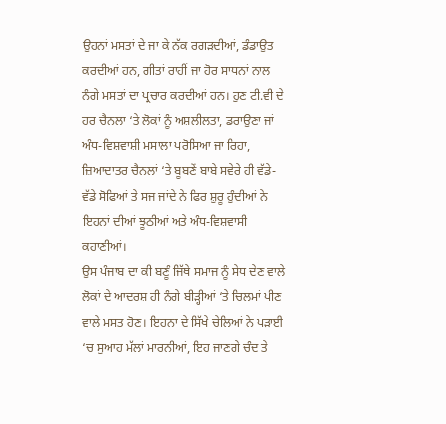ਉਹਨਾਂ ਮਸਤਾਂ ਦੇ ਜਾ ਕੇ ਨੱਕ ਰਗੜਦੀਆਂ, ਡੰਡਾਉਤ ਕਰਦੀਆਂ ਹਨ, ਗੀਤਾਂ ਰਾਹੀਂ ਜਾ ਹੋਰ ਸਾਧਨਾਂ ਨਾਲ ਨੰਗੇ ਮਸਤਾਂ ਦਾ ਪ੍ਰਚਾਰ ਕਰਦੀਆਂ ਹਨ। ਹੁਣ ਟੀ.ਵੀ ਦੇ ਹਰ ਚੈਨਲਾ ‘ਤੇ ਲੋਕਾਂ ਨੂੰ ਅਸ਼ਲੀਲਤਾ, ਡਰਾਉਣਾ ਜਾਂ ਅੰਧ-ਵਿਸ਼ਵਾਸ਼ੀ ਮਸਾਲਾ ਪਰੋਸਿਆ ਜਾ ਰਿਹਾ, ਜ਼ਿਆਦਾਤਰ ਚੈਨਲਾਂ ‘ਤੇ ਬੂਬਣੇਂ ਬਾਬੇ ਸਵੇਰੇ ਹੀ ਵੱਡੇ-ਵੱਡੇ ਸੋਫਿਆਂ ਤੇ ਸਜ ਜਾਂਦੇ ਨੇ ਫਿਰ ਸ਼ੁਰੂ ਹੁੰਦੀਆਂ ਨੇ ਇਹਨਾਂ ਦੀਆਂ ਝੂਠੀਆਂ ਅਤੇ ਅੰਧ-ਵਿਸ਼ਵਾਸੀ ਕਹਾਣੀਆਂ।
ਉਸ ਪੰਜਾਬ ਦਾ ਕੀ ਬਣੂੰ ਜਿੱਥੇ ਸਮਾਜ ਨੂੰ ਸੇਧ ਦੇਣ ਵਾਲੇ ਲੋਕਾਂ ਦੇ ਆਦਰਸ਼ ਹੀ ਨੰਗੇ ਬੀੜ੍ਹੀਆਂ ‘ਤੇ ਚਿਲਮਾਂ ਪੀਣ ਵਾਲੇ ਮਸਤ ਹੋਣ। ਇਹਨਾ ਦੇ ਸਿੱਖੇ ਚੇਲਿਆਂ ਨੇ ਪੜਾਈ ‘ਚ ਸੁਆਹ ਮੱਲਾਂ ਮਾਰਨੀਆਂ, ਇਹ ਜਾਣਗੇ ਚੰਦ ਤੇ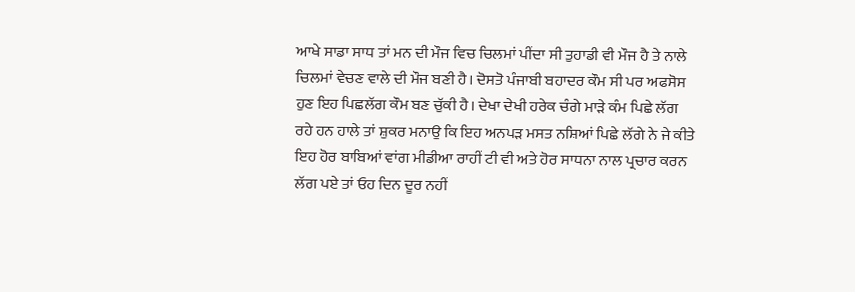ਆਖੇ ਸਾਡਾ ਸਾਧ ਤਾਂ ਮਨ ਦੀ ਮੌਜ ਵਿਚ ਚਿਲਮਾਂ ਪੀਂਦਾ ਸੀ ਤੁਹਾਡੀ ਵੀ ਮੌਜ ਹੈ ਤੇ ਨਾਲੇ ਚਿਲਮਾਂ ਵੇਚਣ ਵਾਲੇ ਦੀ ਮੌਜ ਬਣੀ ਹੈ। ਦੋਸਤੋ ਪੰਜਾਬੀ ਬਹਾਦਰ ਕੌਮ ਸੀ ਪਰ ਅਫਸੋਸ ਹੁਣ ਇਹ ਪਿਛਲੱਗ ਕੌਮ ਬਣ ਚੁੱਕੀ ਹੈ। ਦੇਖਾ ਦੇਖੀ ਹਰੇਕ ਚੰਗੇ ਮਾੜੇ ਕੰਮ ਪਿਛੇ ਲੱਗ ਰਹੇ ਹਨ ਹਾਲੇ ਤਾਂ ਸ਼ੁਕਰ ਮਨਾਉ ਕਿ ਇਹ ਅਨਪੜ ਮਸਤ ਨਸ਼ਿਆਂ ਪਿਛੇ ਲੱਗੇ ਨੇ ਜੇ ਕੀਤੇ ਇਹ ਹੋਰ ਬਾਬਿਆਂ ਵਾਂਗ ਮੀਡੀਆ ਰਾਹੀਂ ਟੀ ਵੀ ਅਤੇ ਹੋਰ ਸਾਧਨਾ ਨਾਲ ਪ੍ਰਚਾਰ ਕਰਨ ਲੱਗ ਪਏ ਤਾਂ ਓਹ ਦਿਨ ਦੂਰ ਨਹੀਂ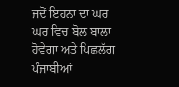ਜਦੋਂ ਇਹਨਾ ਦਾ ਘਰ ਘਰ ਵਿਚ ਬੋਲ ਬਾਲਾ ਹੋਵੇਗਾ ਅਤੇ ਪਿਛਲੱਗ ਪੰਜਾਬੀਆਂ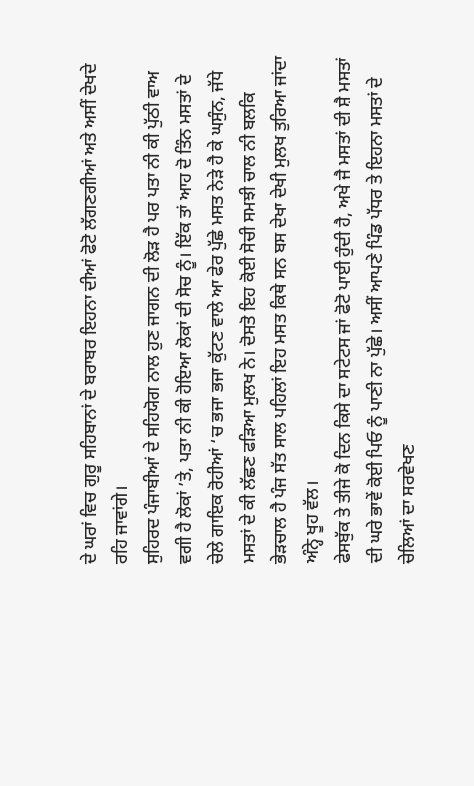ਦੇ ਘਰਾਂ ਵਿਚ ਗੁਰੂ ਸਹਿਬਾਨਾਂ ਦੇ ਬਰਾਬਰ ਇਹਨਾ ਦੀਆਂ ਫੋਟੋ ਲੱਗਣਗੀਆਂ ਅਤੇ ਅਸੀਂ ਦੇਖਦੇ ਰਹਿ ਜਾਵਾਂਗੇ।
ਸੁਹਿਰਦ ਪੰਜਾਬੀਆਂ ਦੇ ਸਹਿਯੋਗ ਨਾਲ ਹੁਣ ਜਾਗਨ ਦੀ ਲੋੜ ਹੈ ਪਰ ਪਤਾ ਨੀ ਕੀ ਪੁੱਠੀ ਵਾਅ ਵਗੀ ਹੈ ਲੋਕਾਂ ’ਤੇ, ਪਤਾ ਨੀ ਕੀ ਹੋਇਆ ਲੋਕਾਂ ਦੀ ਸੋਚ ਨੂੰ। ਇੱਕ ਤਾਂ ਆਹ ਦੋ ਤਿੰਨ ਮਸਤਾਂ ਦੇ ਚੇਲੇ ਗਾਇਕ ਰੋਹੀਆਂ ‘ਚ ਭਜਾ ਭਜਾ ਕੁੱਟਣ ਵਾਲੇ ਆ ਫੇਰ ਪੁੱਛੇ ਮਸਤ ਨੇੜੇ ਹੈ ਕੇ ਘਸੁੰਨ, ਜੱਧੇ ਮਸਤਾਂ ਦੇ ਕੀ ਲੱਛਣ ਫੜਿਆ ਮੁਲਖ ਨੇ। ਦੋਸਤੋ ਇਹ ਕੋਈ ਸੋਚੀ ਸਮਝੀ ਚਾਲ ਨੀ ਬਲਕਿ ਭੇੜਚਾਲ ਹੈ ਪੰਜ ਸੱਤ ਸਾਲ ਪਹਿਲਾਂ ਇਹ ਮਸਤ ਕਿਥੇ ਸਨ ਬਸ ਦੇਖਾ ਦੇਖੀ ਮੁਲਖ ਤੁਰਿਆ ਜਾਂਦਾ ਅੰਨ੍ਹੇ ਖੂਹ ਵੱਲ।
ਫੇਸਬੁੱਕ ਤੇ ਤੀਜੇ ਕੋ ਦਿਨ ਕਿਸੇ ਦਾ ਸਟੇਟਸ ਜਾਂ ਫੋਟੋ ਪਾਈ ਹੁੰਦੀ ਹੈ, ਅਖੇ ਜੈ ਮਸਤਾਂ ਦੀ ਸ਼ੈ ਮਸਤਾਂ ਦੀ ਘਰੇ ਭਾਵੇਂ ਕੋਈ ਪਿਓ ਨੂੰ ਪਾਣੀ ਨਾ ਪੁੱਛੇ। ਅਸੀਂ ਆਪਣੇ ਪਿੰਡ ਪੱਧਰ ਤੇ ਇਹਨਾ ਮਸਤਾਂ ਦੇ ਚੇਲਿਆਂ ਦਾ ਸਰਵੇਖਣ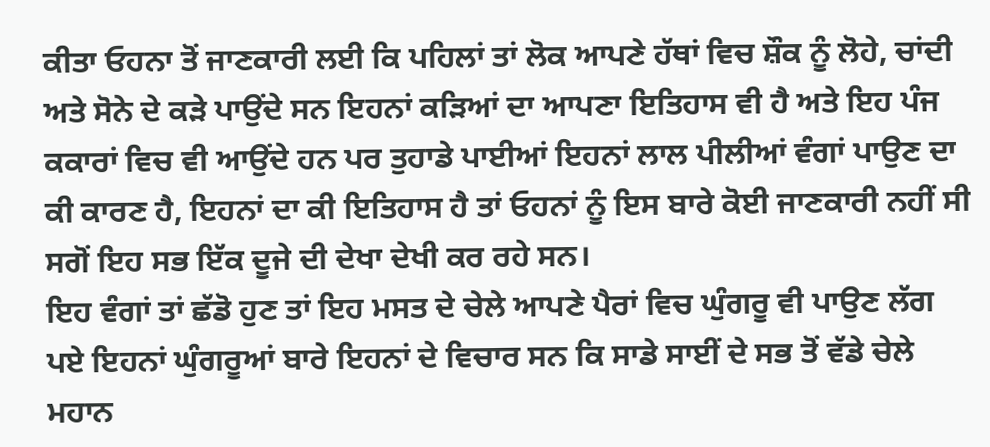ਕੀਤਾ ਓਹਨਾ ਤੋਂ ਜਾਣਕਾਰੀ ਲਈ ਕਿ ਪਹਿਲਾਂ ਤਾਂ ਲੋਕ ਆਪਣੇ ਹੱਥਾਂ ਵਿਚ ਸ਼ੌਕ ਨੂੰ ਲੋਹੇ, ਚਾਂਦੀ ਅਤੇ ਸੋਨੇ ਦੇ ਕੜੇ ਪਾਉਂਦੇ ਸਨ ਇਹਨਾਂ ਕੜਿਆਂ ਦਾ ਆਪਣਾ ਇਤਿਹਾਸ ਵੀ ਹੈ ਅਤੇ ਇਹ ਪੰਜ ਕਕਾਰਾਂ ਵਿਚ ਵੀ ਆਉਂਦੇ ਹਨ ਪਰ ਤੁਹਾਡੇ ਪਾਈਆਂ ਇਹਨਾਂ ਲਾਲ ਪੀਲੀਆਂ ਵੰਗਾਂ ਪਾਉਣ ਦਾ ਕੀ ਕਾਰਣ ਹੈ, ਇਹਨਾਂ ਦਾ ਕੀ ਇਤਿਹਾਸ ਹੈ ਤਾਂ ਓਹਨਾਂ ਨੂੰ ਇਸ ਬਾਰੇ ਕੋਈ ਜਾਣਕਾਰੀ ਨਹੀਂ ਸੀ ਸਗੋਂ ਇਹ ਸਭ ਇੱਕ ਦੂਜੇ ਦੀ ਦੇਖਾ ਦੇਖੀ ਕਰ ਰਹੇ ਸਨ।
ਇਹ ਵੰਗਾਂ ਤਾਂ ਛੱਡੋ ਹੁਣ ਤਾਂ ਇਹ ਮਸਤ ਦੇ ਚੇਲੇ ਆਪਣੇ ਪੈਰਾਂ ਵਿਚ ਘੁੰਗਰੂ ਵੀ ਪਾਉਣ ਲੱਗ ਪਏ ਇਹਨਾਂ ਘੁੰਗਰੂਆਂ ਬਾਰੇ ਇਹਨਾਂ ਦੇ ਵਿਚਾਰ ਸਨ ਕਿ ਸਾਡੇ ਸਾਈਂ ਦੇ ਸਭ ਤੋਂ ਵੱਡੇ ਚੇਲੇ ਮਹਾਨ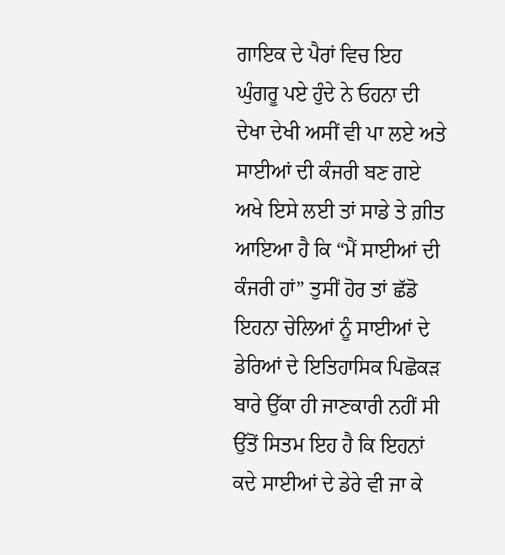ਗਾਇਕ ਦੇ ਪੈਰਾਂ ਵਿਚ ਇਹ ਘੁੰਗਰੂ ਪਏ ਹੁੰਦੇ ਨੇ ਓਹਨਾ ਦੀ ਦੇਖਾ ਦੇਖੀ ਅਸੀਂ ਵੀ ਪਾ ਲਏ ਅਤੇ ਸਾਈਆਂ ਦੀ ਕੰਜਰੀ ਬਣ ਗਏ ਅਖੇ ਇਸੇ ਲਈ ਤਾਂ ਸਾਡੇ ਤੇ ਗ਼ੀਤ ਆਇਆ ਹੈ ਕਿ “ਮੈਂ ਸਾਈਆਂ ਦੀ ਕੰਜਰੀ ਹਾਂ” ਤੁਸੀਂ ਹੋਰ ਤਾਂ ਛੱਡੋ ਇਹਨਾ ਚੇਲਿਆਂ ਨੂੰ ਸਾਈਆਂ ਦੇ ਡੇਰਿਆਂ ਦੇ ਇਤਿਹਾਸਿਕ ਪਿਛੋਕੜ ਬਾਰੇ ਉੱਕਾ ਹੀ ਜਾਣਕਾਰੀ ਨਹੀਂ ਸੀ ਉੱਤੋਂ ਸਿਤਮ ਇਹ ਹੈ ਕਿ ਇਹਨਾਂ ਕਦੇ ਸਾਈਆਂ ਦੇ ਡੇਰੇ ਵੀ ਜਾ ਕੇ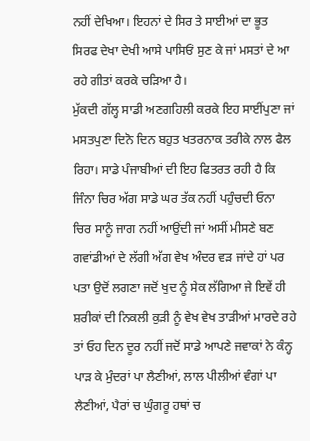ਨਹੀਂ ਦੇਖਿਆ। ਇਹਨਾਂ ਦੇ ਸਿਰ ਤੇ ਸਾਈਆਂ ਦਾ ਭੂਤ ਸਿਰਫ ਦੇਖਾ ਦੇਖੀ ਆਸੇ ਪਾਸਿਓਂ ਸੁਣ ਕੇ ਜਾਂ ਮਸਤਾਂ ਦੇ ਆ ਰਹੇ ਗੀਤਾਂ ਕਰਕੇ ਚੜਿਆ ਹੈ।
ਮੁੱਕਦੀ ਗੱਲ੍ਹ ਸਾਡੀ ਅਣਗਹਿਲੀ ਕਰਕੇ ਇਹ ਸਾਈਂਪੁਣਾ ਜਾਂ ਮਸਤਪੁਣਾ ਦਿਨੋ ਦਿਨ ਬਹੁਤ ਖਤਰਨਾਕ ਤਰੀਕੇ ਨਾਲ ਫੈਲ ਰਿਹਾ। ਸਾਡੇ ਪੰਜਾਬੀਆਂ ਦੀ ਇਹ ਫਿਤਰਤ ਰਹੀ ਹੈ ਕਿ ਜਿੰਨਾ ਚਿਰ ਅੱਗ ਸਾਡੇ ਘਰ ਤੱਕ ਨਹੀਂ ਪਹੁੰਚਦੀ ਓਨਾ ਚਿਰ ਸਾਨੂੰ ਜਾਗ ਨਹੀਂ ਆਉਂਦੀ ਜਾਂ ਅਸੀਂ ਮੀਸਣੇ ਬਣ ਗਵਾਂਡੀਆਂ ਦੇ ਲੱਗੀ ਅੱਗ ਵੇਖ ਅੰਦਰ ਵੜ ਜਾਂਦੇ ਹਾਂ ਪਰ ਪਤਾ ਉਦੋਂ ਲਗਣਾ ਜਦੋਂ ਖੁਦ ਨੂੰ ਸੇਕ ਲੱਗਿਆ ਜੇ ਇਵੇਂ ਹੀ ਸ਼ਰੀਕਾਂ ਦੀ ਨਿਕਲੀ ਕੁੜੀ ਨੂੰ ਵੇਖ ਵੇਖ ਤਾੜੀਆਂ ਮਾਰਦੇ ਰਹੇ ਤਾਂ ਓਹ ਦਿਨ ਦੂਰ ਨਹੀਂ ਜਦੋਂ ਸਾਡੇ ਆਪਣੇ ਜਵਾਕਾਂ ਨੇ ਕੰਨ੍ਹ ਪਾੜ ਕੇ ਮੁੰਦਰਾਂ ਪਾ ਲੈਣੀਆਂ, ਲਾਲ ਪੀਲੀਆਂ ਵੰਗਾਂ ਪਾ ਲੈਣੀਆਂ, ਪੈਰਾਂ ਚ ਘੁੰਗਰੂ ਹਥਾਂ ਚ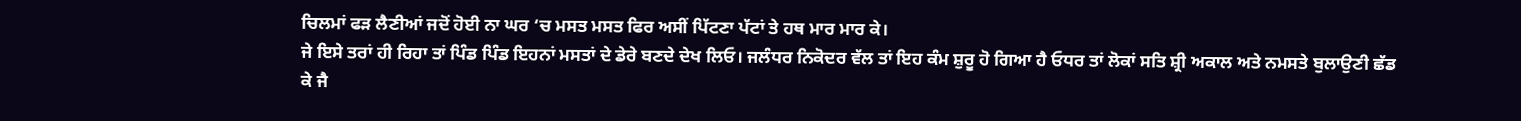ਚਿਲਮਾਂ ਫੜ ਲੈਣੀਆਂ ਜਦੋਂ ਹੋਈ ਨਾ ਘਰ ‘ਚ ਮਸਤ ਮਸਤ ਫਿਰ ਅਸੀਂ ਪਿੱਟਣਾ ਪੱਟਾਂ ਤੇ ਹਥ ਮਾਰ ਮਾਰ ਕੇ।
ਜੇ ਇਸੇ ਤਰਾਂ ਹੀ ਰਿਹਾ ਤਾਂ ਪਿੰਡ ਪਿੰਡ ਇਹਨਾਂ ਮਸਤਾਂ ਦੇ ਡੇਰੇ ਬਣਦੇ ਦੇਖ ਲਿਓ। ਜਲੰਧਰ ਨਿਕੋਦਰ ਵੱਲ ਤਾਂ ਇਹ ਕੰਮ ਸ਼ੁਰੂ ਹੋ ਗਿਆ ਹੈ ਓਧਰ ਤਾਂ ਲੋਕਾਂ ਸਤਿ ਸ਼੍ਰੀ ਅਕਾਲ ਅਤੇ ਨਮਸਤੇ ਬੁਲਾਉਣੀ ਛੱਡ ਕੇ ਜੈ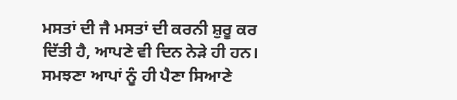ਮਸਤਾਂ ਦੀ ਜੈ ਮਸਤਾਂ ਦੀ ਕਰਨੀ ਸ਼ੁਰੂ ਕਰ ਦਿੱਤੀ ਹੈ, ਆਪਣੇ ਵੀ ਦਿਨ ਨੇੜੇ ਹੀ ਹਨ। ਸਮਝਣਾ ਆਪਾਂ ਨੂੰ ਹੀ ਪੈਣਾ ਸਿਆਣੇ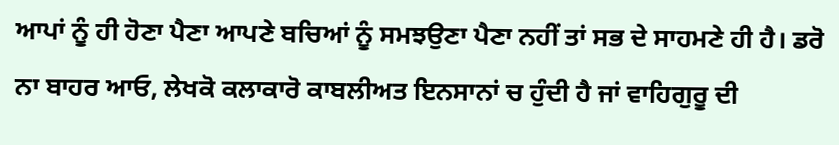ਆਪਾਂ ਨੂੰ ਹੀ ਹੋਣਾ ਪੈਣਾ ਆਪਣੇ ਬਚਿਆਂ ਨੂੰ ਸਮਝਉਣਾ ਪੈਣਾ ਨਹੀਂ ਤਾਂ ਸਭ ਦੇ ਸਾਹਮਣੇ ਹੀ ਹੈ। ਡਰੋ ਨਾ ਬਾਹਰ ਆਓ, ਲੇਖਕੋ ਕਲਾਕਾਰੋ ਕਾਬਲੀਅਤ ਇਨਸਾਨਾਂ ਚ ਹੁੰਦੀ ਹੈ ਜਾਂ ਵਾਹਿਗੁਰੂ ਦੀ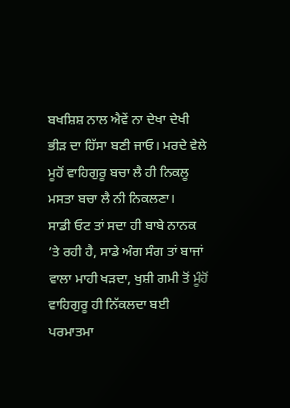ਬਖਸ਼ਿਸ਼ ਨਾਲ ਐਵੇਂ ਨਾ ਦੇਖਾ ਦੇਖੀ ਭੀੜ ਦਾ ਹਿੱਸਾ ਬਣੀ ਜਾਓ। ਮਰਦੇ ਵੇਲੇ ਮੂਹੋਂ ਵਾਹਿਗੁਰੂ ਬਚਾ ਲੈ ਹੀ ਨਿਕਲੂ ਮਸਤਾ ਬਚਾ ਲੈ ਨੀ ਨਿਕਲਣਾ।
ਸਾਡੀ ਓਟ ਤਾਂ ਸਦਾ ਹੀ ਬਾਬੇ ਨਾਨਕ ’ਤੇ ਰਹੀ ਹੈ, ਸਾਡੇ ਅੰਗ ਸੰਗ ਤਾਂ ਬਾਜਾਂ ਵਾਲਾ ਮਾਹੀ ਖੜਦਾ, ਖੁਸ਼ੀ ਗਮੀ ਤੋਂ ਮੂੰਹੋਂ ਵਾਹਿਗੁਰੂ ਹੀ ਨਿੱਕਲਦਾ ਬਈ ਪਰਮਾਤਮਾ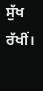ਸੁੱਖ ਰੱਖੀਂ।